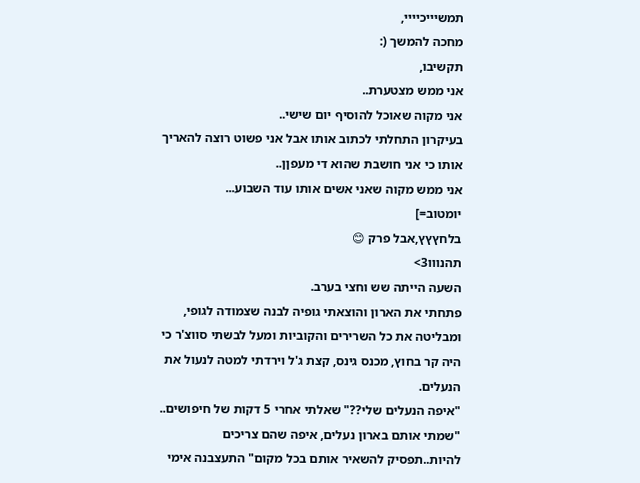תמשיייכיייי,
מחכה להמשך (:
תקשיבו,
אני ממש מצטערת..
אני מקוה שאוכל להוסיף יום שישי..
בעיקרון התחלתי לכתוב אותו אבל אני פשוט רוצה להאריך אותו כי אני חושבת שהוא די מעפןן..
אני ממש מקוה שאני אשים אותו עוד השבוע...
יומטוב=]
בלחץץץ,אבל פרק 😊
תהנווו3>
השעה הייתה שש וחצי בערב.
פתחתי את הארון והוצאתי גופיה לבנה שצמודה לגופי, ומבליטה את כל השרירים והקוביות ומעל לבשתי סווצ'ר כי היה קר בחוץ, מכנס גינס, קצת ג'ל וירדתי למטה לנעול את הנעלים.
"איפה הנעלים שלי??" שאלתי אחרי 5 דקות של חיפושים..
"שמתי אותם בארון נעלים, איפה שהם צריכים להיות..תפסיק להשאיר אותם בכל מקום" התעצבנה אימי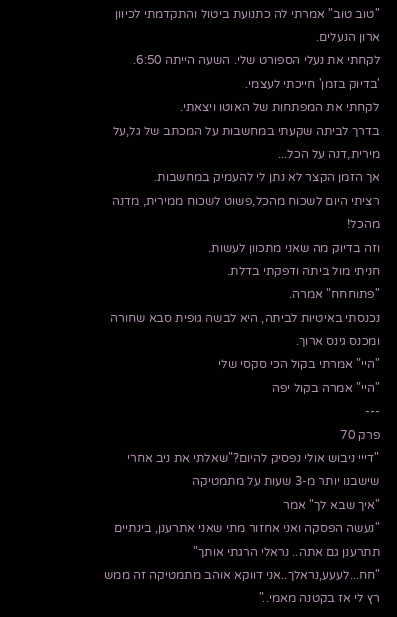"טוב טוב" אמרתי לה כתנועת ביטול והתקדמתי לכיוון ארון הנעלים.
לקחתי את נעלי הספורט שלי. השעה הייתה 6:50.
'בדיוק בזמן' חייכתי לעצמי.
לקחתי את המפתחות של האוטו ויצאתי.
בדרך לביתה שקעתי במחשבות על המכתב של גל,על מירית,דנה על הכל...
אך הזמן הקצר לא נתן לי להעמיק במחשבות.
רציתי היום לשכוח מהכל,פשוט לשכוח ממירית, מדנה מהכל!
וזה בדיוק מה שאני מתכוון לעשות.
חניתי מול ביתה ודפקתי בדלת.
"פתוחחח" אמרה.
נכנסתי באיטיות לביתה, היא לבשה גופית סבא שחורה ומכנס גינס ארוך.
"היי" אמרתי בקול הכי סקסי שלי
"היי" אמרה בקול יפה
---
פרק 70
"דייי ניבוש אולי נפסיק להיום?"שאלתי את ניב אחרי שישבנו יותר מ-3 שעות על מתמטיקה
"איך שבא לך" אמר
"נעשה הפסקה ואני אחזור מתי שאני אתרענן, בינתיים תתרענן גם אתה.. נראלי הרגתי אותך"
"חח...לעעע,נראלך..אני דווקא אוהב מתמטיקה זה ממש רץ לי אז בקטנה מאמי.."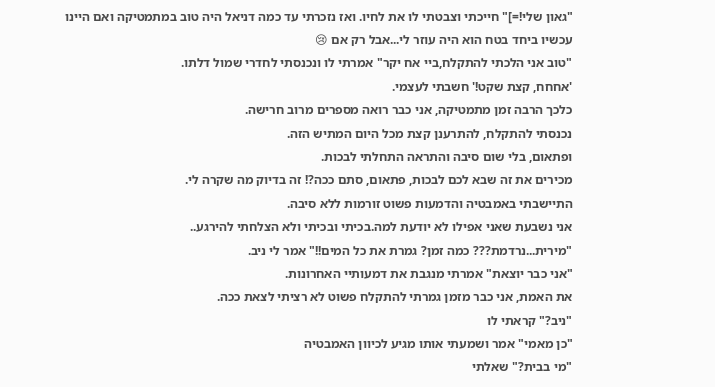"גאון שלי!=]" חייכתי וצבטתי לו את לחיו. ואז נזכרתי עד כמה דניאל היה טוב במתמטיקה ואם היינו עכשיו ביחד בטח הוא היה עוזר לי...אבל רק אם 😢
"טוב אני הלכתי להתקלח,ביי אח יקר" אמרתי לו ונכנסתי לחדרי שמול דלתו.
'אחחח, קצת שקט!' חשבתי לעצמי.
כלכך הרבה זמן מתמטיקה, אני כבר רואה מספרים מרוב חרישה.
נכנסתי להתקלח, להתרענן קצת מכל היום המתיש הזה.
ופתאום, בלי שום סיבה והתראה התחלתי לבכות.
מכירים את זה שבא לכם לבכות, פתאום, סתם ככה?! זה בדיוק מה שקרה לי.
התיישבתי באמבטיה והדמעות פשוט זורמות ללא סיבה.
אני נשבעת שאני אפילו לא יודעת למה.בכיתי ובכיתי ולא הצלחתי להירגע..
"מירית...נרדמת??? כמה זמן? גמרת את כל המים!!" אמר לי ניב.
"אני כבר יוצאת" אמרתי מנגבת את דמעותיי האחרונות.
את האמת, אני כבר מזמן גמרתי להתקלח פשוט לא רציתי לצאת ככה.
"ניב?" קראתי לו
"כן מאמי" אמר ושמעתי אותו מגיע לכיוון האמבטיה
"מי בבית?" שאלתי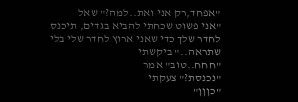"אפחד,רק אני ואת..למה?" שאל
"אני פשוט שכחתי להביא בגדים, תיכנס לחדר שלך כדי שאני ארוץ לחדר שלי בלי שתראה.." ביקשתי
"חחח..טוב" אמר
"נכנסת?" צעקתי
"כןןן"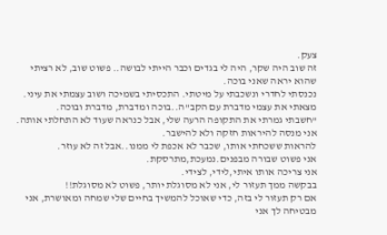צעק.
זה שוב היה שקר, היה לי בגדים וכבר הייתי לבושה.. פשוט שוב, לא רציתי שהוא יראה שאני בוכה.
נכנסתי לחדרי ונשכבתי על מיטתי. התכסיתי בשמיכה ושוב עצמתי את עיני.
מצאתי את עצמי מדברת עם הקב"ה..בוכה ומדברת, מדברת ובוכה.
"חשבתי גמרתי את התקופה הרעה שלי, אבל כנראה שעוד לא התחלתי אותה.
אני מנסה להיראות חזקה ולא להישבר.
להראות ששכחתי אותו, שכבר לא אכפת לי ממנו..אבל זה לא עוזר.
אני פשוט שבורה מבפנים.נמעכת,מתרסקת.
אני צריכה אותו איתי,לידי, לצידי.
בבקשה ממך תעזור לי, אני לא מסוגלת יותר, פשוט לא מסוגלת!!
אם רק תעזור לי בזה, כדי שאוכל להמשיך בחיים שלי שמחה ומאושרת, אני מבטיחה לך אני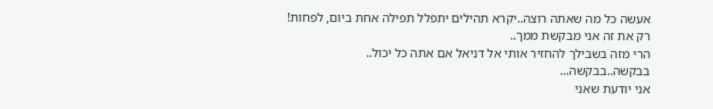אעשה כל מה שאתה רוצה..יקרא תהילים יתפלל תפילה אחת ביום, לפחות!
רק את זה אני מבקשת ממך..
הרי מזה בשבילך להחזיר אותי אל דניאל אם אתה כל יכול..
בבקשה..בבקשה...
אני יודעת שאני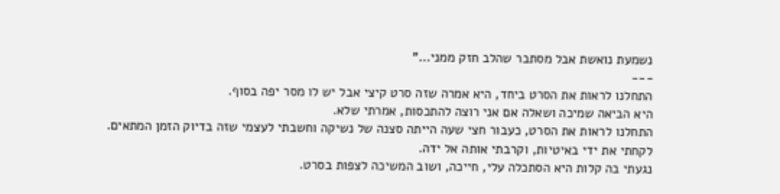נשמעת נואשת אבל מסתבר שהלב חזק ממני..."
---
התחלנו לראות את הסרט ביחד, היא אמרה שזה סרט קיצי אבל יש לו מסר יפה בסוף.
היא הביאה שמיכה ושאלה אם אני רוצה להתכסות, אמרתי שלא.
התחלנו לראות את הסרט, כעבור חצי שעה הייתה סצנה של נשיקה וחשבתי לעצמי שזה בדיוק הזמן המתאים.
לקחתי את ידי באיטיות, וקרבתי אותה אל ידה.
נגעתי בה קלות היא הסתכלה עלי, חייכה, ושוב המשיכה לצפות בסרט.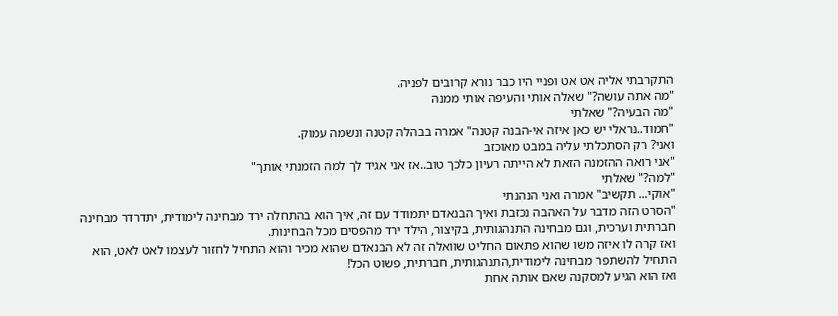התקרבתי אליה אט אט ופניי היו כבר נורא קרובים לפניה.
"מה אתה עושה?" שאלה אותי והעיפה אותי ממנה
"מה הבעיה?" שאלתי
"חמוד..נראלי יש כאן איזה אי-הבנה קטנה" אמרה בבהלה קטנה ונשמה עמוק.
ואני? רק הסתכלתי עליה במבט מאוכזב
"אני רואה ההזמנה הזאת לא הייתה רעיון כלכך טוב..אז אני אגיד לך למה הזמנתי אותך"
"למה?" שאלתי
"אוקי... תקשיב" אמרה ואני הנהנתי
"הסרט הזה מדבר על האהבה נכזבת ואיך הבנאדם יתמודד עם זה, איך הוא בהתחלה ירד מבחינה לימודית, יתדרדר מבחינה חברתית וערכית, וגם מבחינה התנהגותית, בקיצור, הילד ירד מהפסים מכל הבחינות.
ואז קרה לו איזה משו שהוא פתאום החליט שוואלה זה לא הבנאדם שהוא מכיר והוא התחיל לחזור לעצמו לאט לאט, הוא התחיל להשתפר מבחינה לימודית,התנהגותית, חברתית, פשוט הכל!
ואז הוא הגיע למסקנה שאם אותה אחת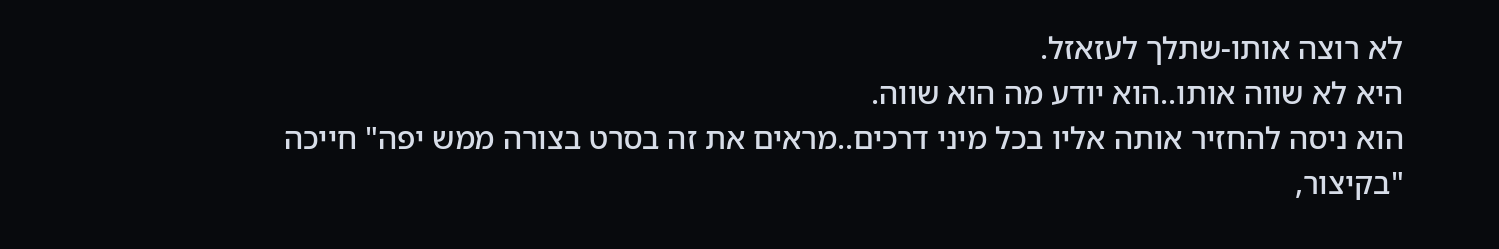לא רוצה אותו-שתלך לעזאזל.
היא לא שווה אותו..הוא יודע מה הוא שווה.
הוא ניסה להחזיר אותה אליו בכל מיני דרכים..מראים את זה בסרט בצורה ממש יפה" חייכה "בקיצור,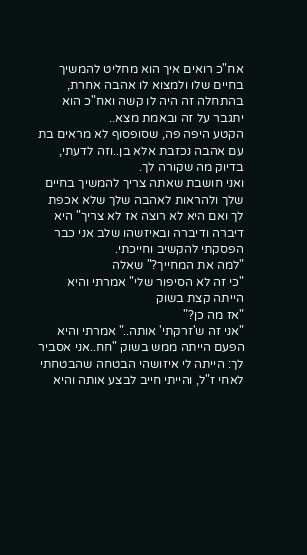אח"כ רואים איך הוא מחליט להמשיך בחיים שלו ולמצוא לו אהבה אחרת, בהתחלה זה היה לו קשה ואח"כ הוא יתגבר על זה ובאמת מצא..
הקטע היפה פה, שסופסוף לא מראים בת עם אהבה נכזבת אלא בן..וזה לדעתי, בדיוק מה שקורה לך.
ואני חושבת שאתה צריך להמשיך בחיים שלך ולהראות לאהבה שלך שלא אכפת לך ואם היא לא רוצה אז לא צריך" היא דיברה ודיברה ובאיזשהו שלב אני כבר הפסקתי להקשיב וחייכתי.
"למה את המחייך?" שאלה
"כי זה לא הסיפור שלי" אמרתי והיא הייתה קצת בשוק
"אז מה כן?"
"אני זה ש'זרקתי' אותה.." אמרתי והיא הפעם הייתה ממש בשוק "חח..אני אסביר לך: הייתה לי איזושהי הבטחה שהבטחתי לאחי ז"ל, והייתי חייב לבצע אותה והיא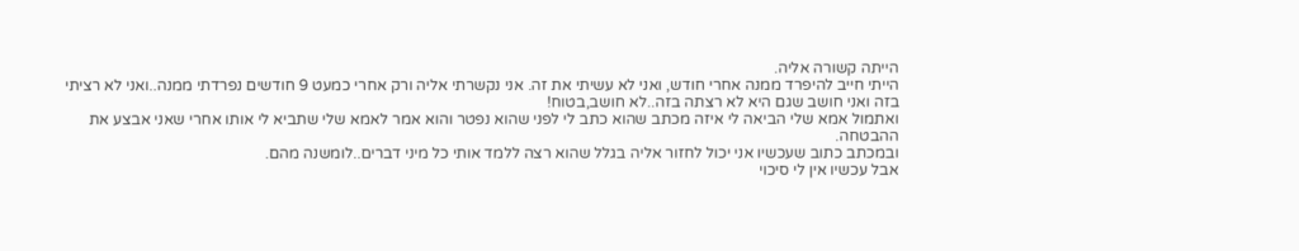הייתה קשורה אליה.
הייתי חייב להיפרד ממנה אחרי חודש, ואני לא עשיתי את זה. אני נקשרתי אליה ורק אחרי כמעט 9 חודשים נפרדתי ממנה..ואני לא רציתי בזה ואני חושב שגם היא לא רצתה בזה..לא חושב,בטוח!
ואתמול אמא שלי הביאה לי איזה מכתב שהוא כתב לי לפני שהוא נפטר והוא אמר לאמא שלי שתביא לי אותו אחרי שאני אבצע את ההבטחה.
ובמכתב כתוב שעכשיו אני יכול לחזור אליה בגלל שהוא רצה ללמד אותי כל מיני דברים..לומשנה מהם.
אבל עכשיו אין לי סיכוי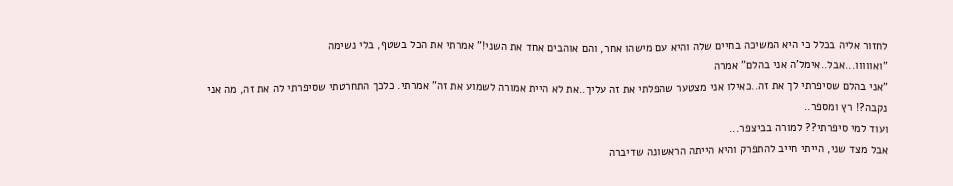לחזור אליה בכלל כי היא המשיכה בחיים שלה והיא עם מישהו אחר, והם אוהבים אחד את השני!" אמרתי את הכל בשטף, בלי נשימה
"ואווווו...אבל..אימל'ה אני בהלם" אמרה
"אני בהלם שסיפרתי לך את זה..כאילו אני מצטער שהפלתי את זה עליך..את לא היית אמורה לשמוע את זה" אמרתי. כלכך התחרטתי שסיפרתי לה את זה, מה אני נקבה?! רץ ומספר..
ועוד למי סיפרתי?? למורה בביצפר...
אבל מצד שני, הייתי חייב להתפרק והיא הייתה הראשונה שדיברה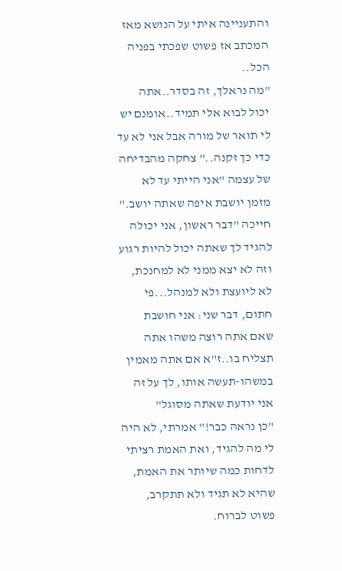והתעניינה איתי על הנושא מאז המכתב אז פשוט שפכתי בפניה הכל..
"מה נראלך, זה בסדר..אתה יכול לבוא אלי תמיד..אומנם יש לי תואר של מורה אבל אני לא עד כדי כך זקנה.." צחקה מהבדיחה של עצמה "אני הייתי עד לא מזמן יושבת איפה שאתה יושב." חייכה "דבר ראשון, אני יכולה להגיד לך שאתה יכול להיות רגוע וזה לא יצא ממני לא למחנכת, לא ליועצת ולא למנהל...פי חתום, דבר שני: אני חושבת שאם אתה רוצה משהו אתה תצליח בו..ז"א אם אתה מאמין במשהו-תעשה אותו, לך על זה אני יודעת שאתה מסוגל"
"כן נראה כבר!" אמרתי, לא היה לי מה להגיד, ואת האמת רציתי לדחות כמה שיותר את האמת, שהיא לא תגיד ולא תתקרב, פשוט לברוח.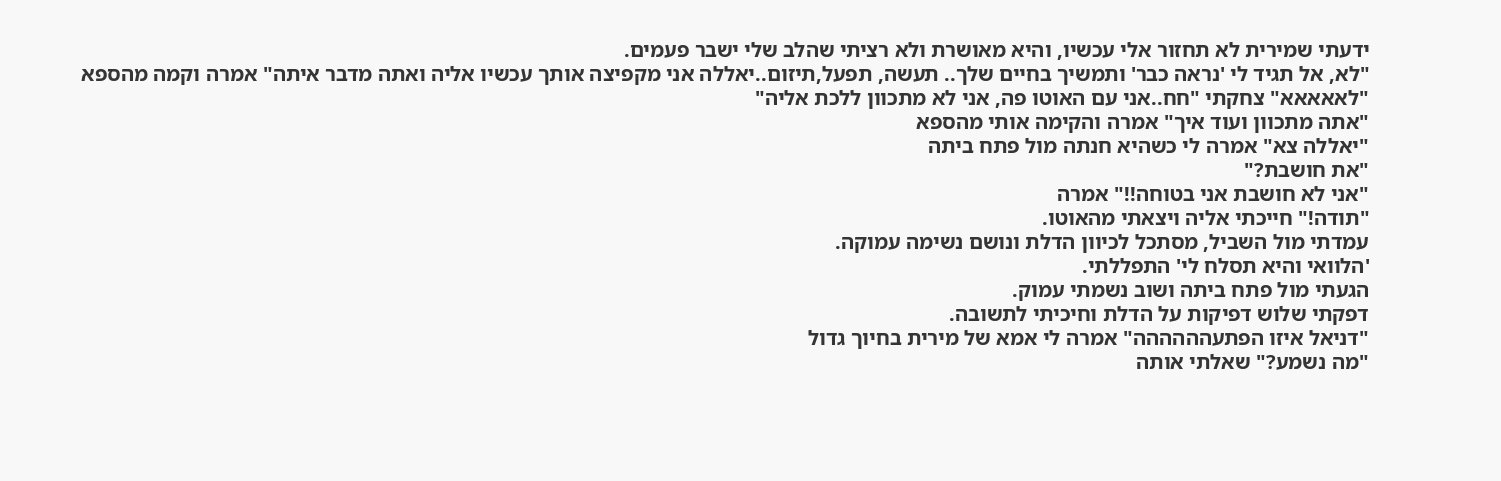ידעתי שמירית לא תחזור אלי עכשיו, והיא מאושרת ולא רציתי שהלב שלי ישבר פעמים.
"לא, אל תגיד לי 'נראה כבר' ותמשיך בחיים שלך.. תעשה, תפעל,תיזום..יאללה אני מקפיצה אותך עכשיו אליה ואתה מדבר איתה" אמרה וקמה מהספא
"לאאאאא" צחקתי "חח..אני עם האוטו פה, אני לא מתכוון ללכת אליה"
"אתה מתכוון ועוד איך" אמרה והקימה אותי מהספא
"יאללה צא" אמרה לי כשהיא חנתה מול פתח ביתה
"את חושבת?"
"אני לא חושבת אני בטוחה!!" אמרה
"תודה!" חייכתי אליה ויצאתי מהאוטו.
עמדתי מול השביל, מסתכל לכיוון הדלת ונושם נשימה עמוקה.
'הלוואי והיא תסלח לי' התפללתי.
הגעתי מול פתח ביתה ושוב נשמתי עמוק.
דפקתי שלוש דפיקות על הדלת וחיכיתי לתשובה.
"דניאל איזו הפתעהההההה" אמרה לי אמא של מירית בחיוך גדול
"מה נשמע?" שאלתי אותה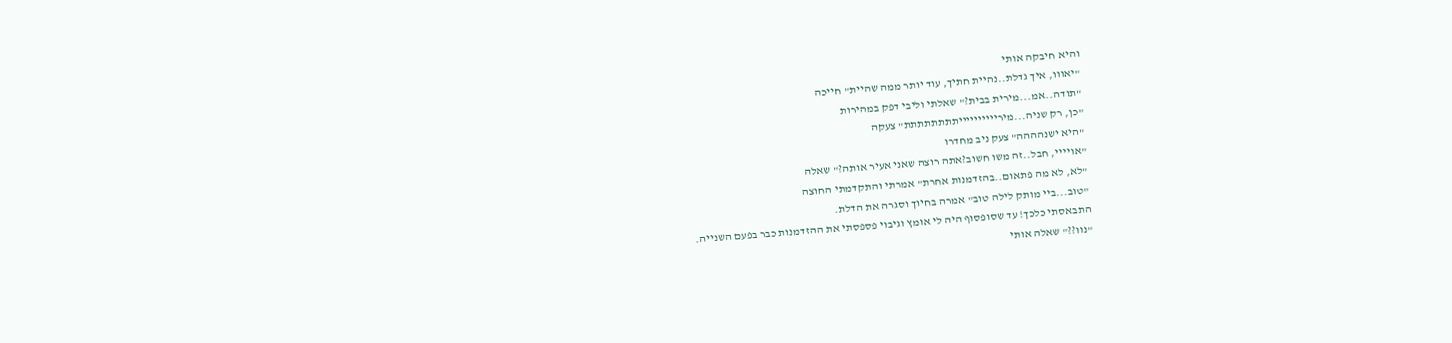והיא חיבקה אותי
"יאווו, איך גדלת..נהיית חתיך, עוד יותר ממה שהיית" חייכה
"תודה..אמ...מירית בבית?" שאלתי וליבי דפק במהירות
"כן, רק שניה...מירייייייייייתתתתתתתת" צעקה
"היא ישנהההה" צעק ניב מחדרו
"אויייי, חבל..זה משו חשוב?אתה רוצה שאני אעיר אותה?" שאלה
"לא, לא מה פתאום..בהזדמנות אחרת" אמרתי והתקדמתי החוצה
"טוב...ביי מותק לילה טוב" אמרה בחיוך וסגרה את הדלת.
התבאסתי כלכך! עד שסופסוף היה לי אומץ וגיבוי פספסתי את ההזדמנות כבר בפעם השנייה.
"נוו??" שאלה אותי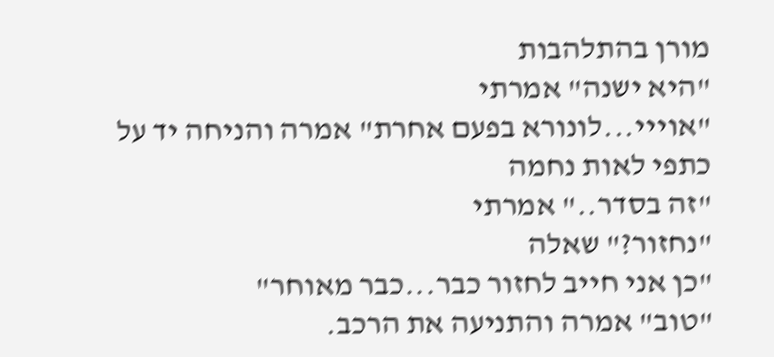מורן בהתלהבות
"היא ישנה" אמרתי
"אוייי...לונורא בפעם אחרת" אמרה והניחה יד על כתפי לאות נחמה
"זה בסדר.." אמרתי
"נחזור?" שאלה
"כן אני חייב לחזור כבר...כבר מאוחר"
"טוב" אמרה והתניעה את הרכב.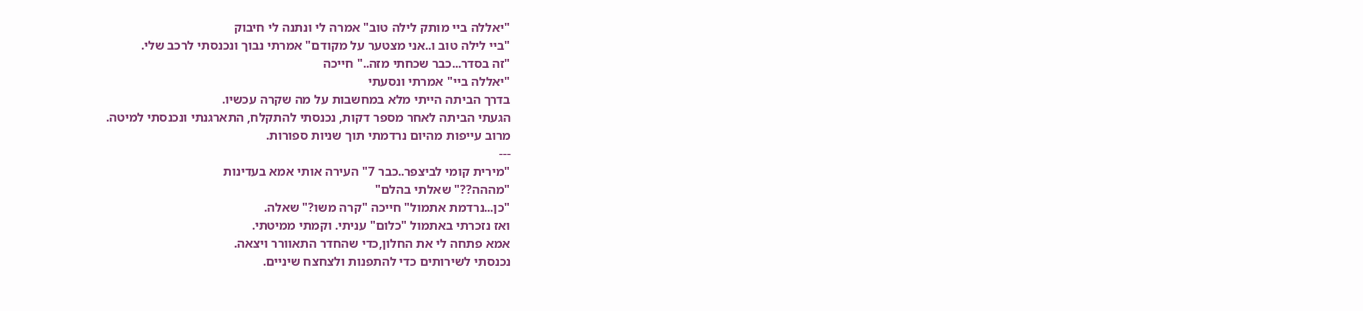"יאללה ביי מותק לילה טוב" אמרה לי ונתנה לי חיבוק
"ביי לילה טוב ו..אני מצטער על מקודם" אמרתי נבוך ונכנסתי לרכב שלי.
"זה בסדר...כבר שכחתי מזה.." חייכה
"יאללה ביי" אמרתי ונסעתי
בדרך הביתה הייתי מלא במחשבות על מה שקרה עכשיו.
הגעתי הביתה לאחר מספר דקות, נכנסתי להתקלח, התארגנתי ונכנסתי למיטה.
מרוב עייפות מהיום נרדמתי תוך שניות ספורות.
---
"מירית קומי לביצפר..כבר 7" העירה אותי אמא בעדינות
"מההה??" שאלתי בהלם"
"כן...נרדמת אתמול" חייכה "קרה משו?" שאלה.
ואז נזכרתי באתמול "כלום" עניתי. וקמתי ממיטתי.
אמא פתחה לי את החלון,כדי שהחדר התאוורר ויצאה.
נכנסתי לשירותים כדי להתפנות ולצחצח שיניים.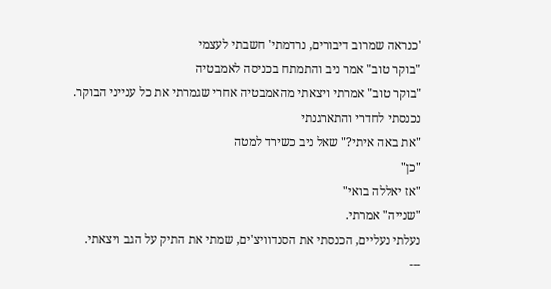'כנראה שמרוב דיבורים, נרדמתי' חשבתי לעצמי
"בוקר טוב" אמר ניב והתמתח בכניסה לאמבטיה
"בוקר טוב" אמרתי ויצאתי מהאמבטיה אחרי שגמרתי את כל ענייני הבוקר.
נכנסתי לחדרי והתארגנתי
"את באה איתי?" שאל ניב כשירד למטה
"כן"
"אז יאללה בואי"
"שנייה" אמרתי.
נעלתי נעליים, הכנסתי את הסנדוויצ'ים, שמתי את התיק על הגב ויצאתי.
---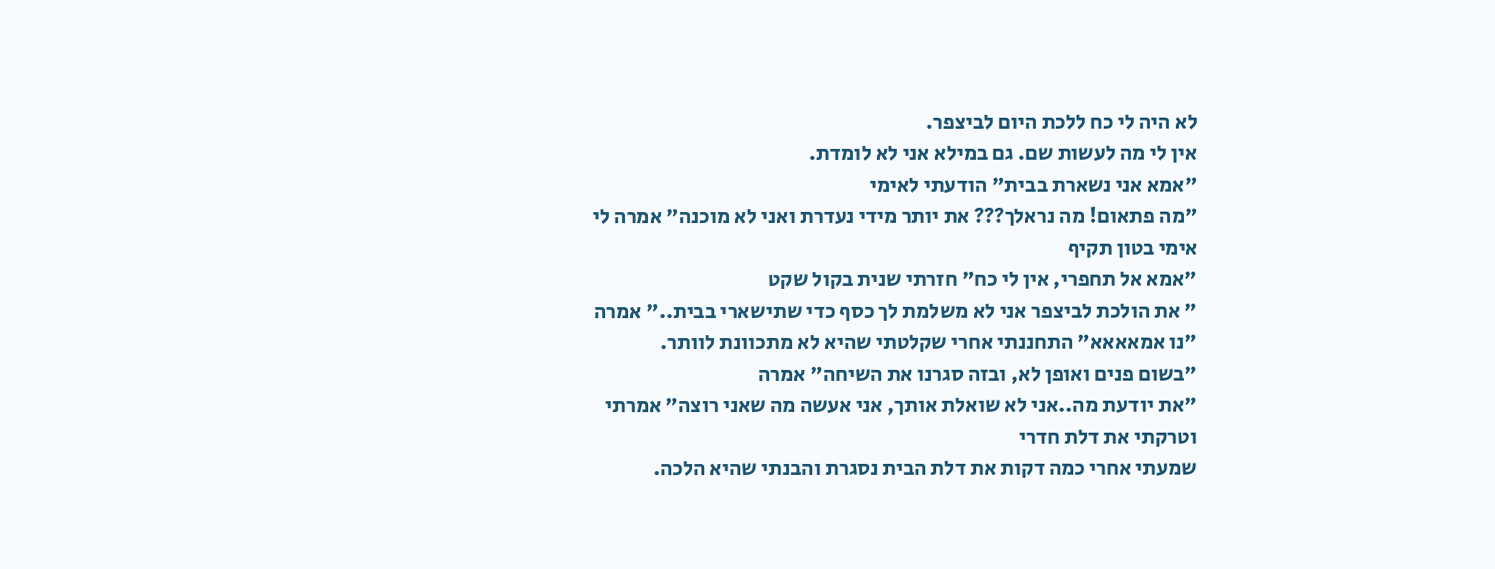לא היה לי כח ללכת היום לביצפר.
אין לי מה לעשות שם. גם במילא אני לא לומדת.
"אמא אני נשארת בבית" הודעתי לאימי
"מה פתאום! מה נראלך??? את יותר מידי נעדרת ואני לא מוכנה" אמרה לי אימי בטון תקיף
"אמא אל תחפרי, אין לי כח" חזרתי שנית בקול שקט
" את הולכת לביצפר אני לא משלמת לך כסף כדי שתישארי בבית.." אמרה
"נו אמאאאא" התחננתי אחרי שקלטתי שהיא לא מתכוונת לוותר.
"בשום פנים ואופן לא, ובזה סגרנו את השיחה" אמרה
"את יודעת מה..אני לא שואלת אותך, אני אעשה מה שאני רוצה" אמרתי וטרקתי את דלת חדרי
שמעתי אחרי כמה דקות את דלת הבית נסגרת והבנתי שהיא הלכה.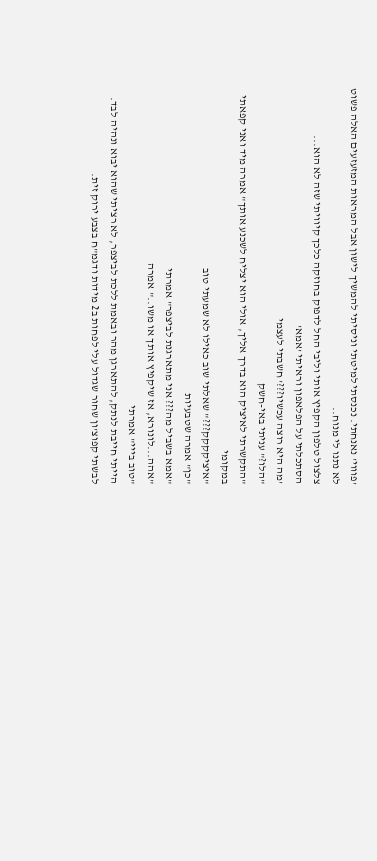'פוווי' נאנחתי. נכנסתי למיטתי וניסיתי להמשיך לישון אבל המראות המזעזעים האלה פשוט לא נתנו לי מנוח..
צלצול טלפון הקפיץ אותי וליבי החל לדפוק בחוזקה כלכך קיוויתי שזה לא הוא...
הסתכלתי על הפלאפון וראיתי 'אמא'
'מה היא רוצה עכשיו???' חשבתי לעצמי
"הלו?" עניתי באי-חשק
"התקשרתי לאיציק הוא בדרך אליך, אולי הוא יצליח לשכנע אותך" אמרה מיד ואני קפאתי במקומי
"איציקקקק???" שאלתי שוב כאילו לא שמעתי טוב
"כן" אמרה שטבעיות
"אמא בשביל מה??? אני מתארגנת לביצפר" אמרתי
"אהה...לונורא, אז שיקפיץ אותך או משו.." אמרה
"טוב בייי" אמרתי
הייתי חייבת לנתק, להתארגן מהר ובאמת ללכת לביצפר, לא רציתי שהוא יבוא ונהיה לבד.
לבשתי קפוצ'ון שחור שגדול עלי לפחות ב2 מידות ודגמ"ח בצבע ירוק זית.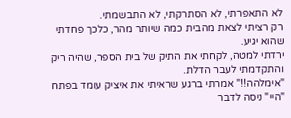לא התאפרתי, לא הסתרקתי, לא התבשמתי.
רק רציתי לצאת מהבית כמה שיותר מהר, כלכך פחדתי שהוא יגיע.
ירדתי למטה, לקחתי את התיק של בית הספר, שהיה ריק והתקדמתי לעבר הדלת.
"אימלהה!!" אמרתי ברגע שראיתי את איציק עומד בפתח
"היי" ניסה לדבר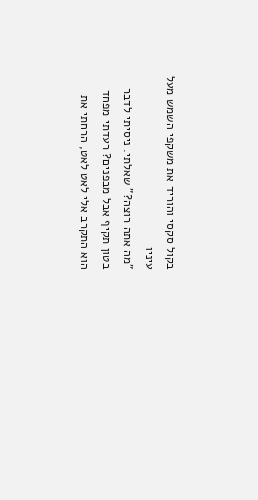בקול סקסי והוריד את משקפי השמש מעל עיניו
"מה אתה רוצה?" שאלתי. ניסיתי לדבר בטון תקיף אבל מבפנים? רעדתי מפחד
הוא התקרב אלי לאט לאט, הרחתי את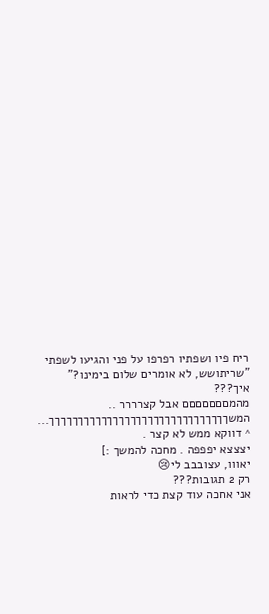ריח פיו ושפתיו רפרפו על פני והגיעו לשפתי
"שריתושש, לא אומרים שלום בימינו?"
איך???
מהמםםםםםםם אבל קצרררר ..
המשךךךךךךךךךךךךךךךךךךךךךךךךךךךךךךך...
^ דווקא ממש לא קצר .
יצצצא יפפפה . מחכה להמשך :]
יאווו, עצובבב לי😢
רק 2 תגובות???
אני אחכה עוד קצת כדי לראות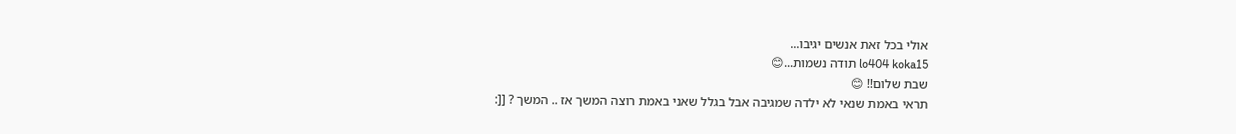אולי בכל זאת אנשים יגיבו...
lo404 koka15 תודה נשמות...😊
שבת שלום!! 😊
תראי באמת שנאי לא ילדה שמגיבה אבל בגלל שאני באמת רוצה המשך אז .. המשך ? [[: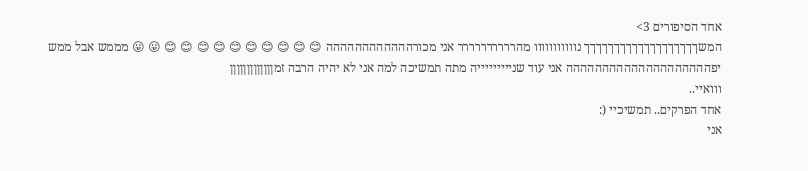אחד הסיפורים 3>
המשךךךךךךךךךךךךךךךךךךך נווווווווווו מהרררררררררר אני מכורהההההההההההה 😊 😊 😊 😊 😊 😊 😊 😊 😊 😊 😛 😛 מממש אבל ממש יפהההההההההההההההההההה אני עוד שניייייייייה מתה תמשיכה למה אני לא יהיה הרבה זמןןןןןןןןןןןןן
ווואיי..
אחד הפרקים.. תמשיכיי (:
אני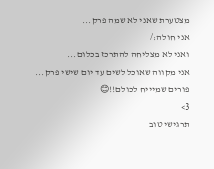מצטערת שאני לא שמה פרק...
אני חולה:/
ואני לא מצליחה להתרכז בכלום...
אני מקווה שאוכל לשים עד יום שישי פרק...
פורים שמיייח לכולם!!😊
3>
תרגישי טוב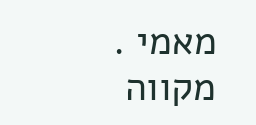מאמי .
מקווה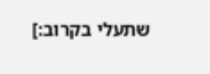שתעלי בקרוב:]